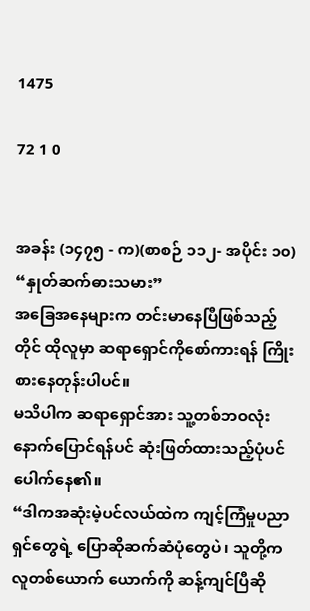1475

72 1 0


အခန်း (၁၄၇၅ - က)(စာစဉ် ၁၁၂- အပိုင်း ၁၀)
“နှုတ်ဆက်ဓားသမား”
အခြေအနေများက တင်းမာနေပြီဖြစ်သည့်တိုင် ထိုလူမှာ ဆရာရှောင်ကိုစော်ကားရန် ကြိုးစားနေတုန်းပါပင်။
မသိပါက ဆရာရှောင်အား သူ့တစ်ဘဝလုံးနောက်ပြောင်ရန်ပင် ဆုံးဖြတ်ထားသည့်ပုံပင်ပေါက်နေ၏။
“ဒါကအဆုံးမဲ့ပင်လယ်ထဲက ကျင့်ကြံမှုပညာရှင်တွေရဲ့ ပြောဆိုဆက်ဆံပုံတွေပဲ၊ သူတို့က လူတစ်ယောက် ယောက်ကို ဆန့်ကျင်ပြီဆို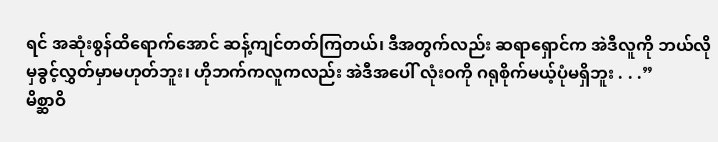ရင် အဆုံးစွန်ထိရောက်အောင် ဆန့်ကျင်တတ်ကြတယ်၊ ဒီအတွက်လည်း ဆရာရှောင်က အဲဒီလူကို ဘယ်လိုမှခွင့်လွှတ်မှာမဟုတ်ဘူး၊ ဟိုဘက်ကလူကလည်း အဲဒီအပေါ် လုံးဝကို ဂရုစိုက်မယ့်ပုံမရှိဘူး . . .”
မိစ္ဆာဝိ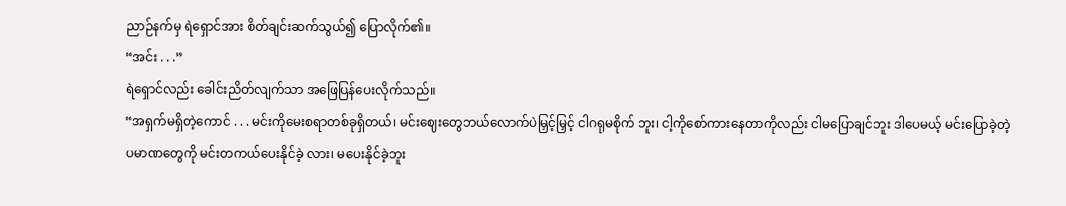ညာဉ်နက်မှ ရဲရှောင်အား စိတ်ချင်းဆက်သွယ်၍ ပြောလိုက်၏။
“အင်း . . .”
ရဲရှောင်လည်း ခေါင်းညိတ်လျက်သာ အဖြေပြန်ပေးလိုက်သည်။
“အရှက်မရှိတဲ့ကောင် . . . မင်းကိုမေးစရာတစ်ခုရှိတယ်၊ မင်းဈေးတွေဘယ်လောက်ပဲမြှင့်မြှင့် ငါဂရုမစိုက် ဘူး၊ ငါ့ကိုစော်ကားနေတာကိုလည်း ငါမပြောချင်ဘူး ဒါပေမယ့် မင်းပြောခဲ့တဲ့ ပမာဏတွေကို မင်းတကယ်ပေးနိုင်ခဲ့ လား၊ မပေးနိုင်ခဲ့ဘူး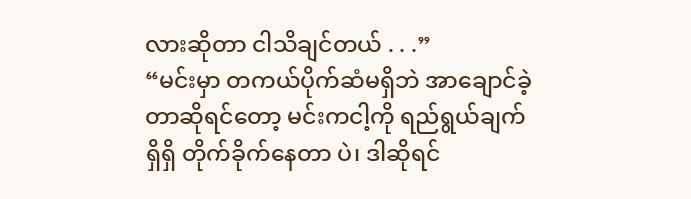လားဆိုတာ ငါသိချင်တယ် . . .”
“မင်းမှာ တကယ်ပိုက်ဆံမရှိဘဲ အာချောင်ခဲ့တာဆိုရင်တော့ မင်းကငါ့ကို ရည်ရွယ်ချက်ရှိရှိ တိုက်ခိုက်နေတာ ပဲ၊ ဒါဆိုရင်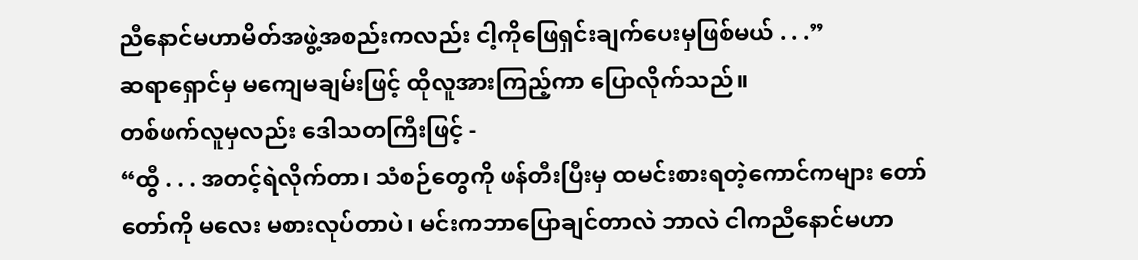ညီနောင်မဟာမိတ်အဖွဲ့အစည်းကလည်း ငါ့ကိုဖြေရှင်းချက်ပေးမှဖြစ်မယ် . . .”
ဆရာရှောင်မှ မကျေမချမ်းဖြင့် ထိုလူအားကြည့်ကာ ပြောလိုက်သည်။
တစ်ဖက်လူမှလည်း ဒေါသတကြီးဖြင့် -
“ထွီ . . . အတင့်ရဲလိုက်တာ၊ သံစဉ်တွေကို ဖန်တီးပြီးမှ ထမင်းစားရတဲ့ကောင်ကများ တော်တော်ကို မလေး မစားလုပ်တာပဲ၊ မင်းကဘာပြောချင်တာလဲ ဘာလဲ ငါကညီနောင်မဟာ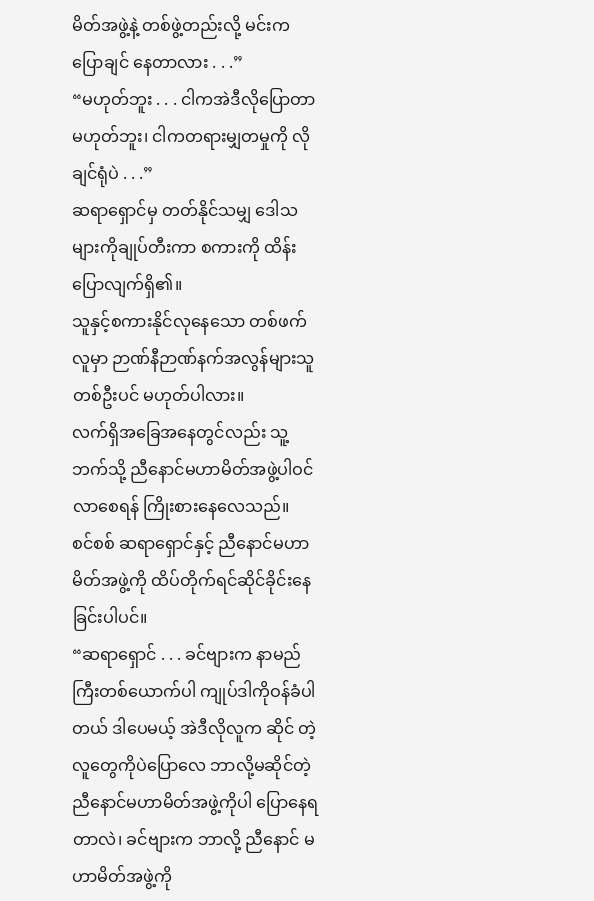မိတ်အဖွဲ့နဲ့ တစ်ဖွဲ့တည်းလို့ မင်းက ပြောချင် နေတာလား . . .”
“မဟုတ်ဘူး . . . ငါကအဲဒီလိုပြောတာမဟုတ်ဘူး၊ ငါကတရားမျှတမှုကို လိုချင်ရုံပဲ . . .”
ဆရာရှောင်မှ တတ်နိုင်သမျှ ဒေါသများကိုချုပ်တီးကာ စကားကို ထိန်းပြောလျက်ရှိ၏။
သူနှင့်စကားနိုင်လုနေသော တစ်ဖက်လူမှာ ဉာဏ်နီဉာဏ်နက်အလွန်များသူတစ်ဦးပင် မဟုတ်ပါလား။
လက်ရှိအခြေအနေတွင်လည်း သူ့ဘက်သို့ ညီနောင်မဟာမိတ်အဖွဲ့ပါဝင်လာစေရန် ကြိုးစားနေလေသည်။
စင်စစ် ဆရာရှောင်နှင့် ညီနောင်မဟာမိတ်အဖွဲ့ကို ထိပ်တိုက်ရင်ဆိုင်ခိုင်းနေခြင်းပါပင်။
“ဆရာရှောင် . . . ခင်ဗျားက နာမည်ကြီးတစ်ယောက်ပါ ကျုပ်ဒါကိုဝန်ခံပါတယ် ဒါပေမယ့် အဲဒီလိုလူက ဆိုင် တဲ့လူတွေကိုပဲပြောလေ ဘာလို့မဆိုင်တဲ့ ညီနောင်မဟာမိတ်အဖွဲ့ကိုပါ ပြောနေရတာလဲ၊ ခင်ဗျားက ဘာလို့ ညီနောင် မဟာမိတ်အဖွဲ့ကို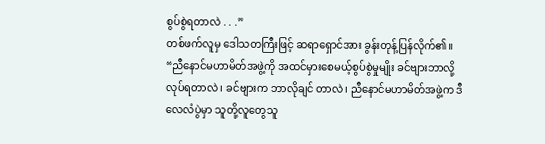စွပ်စွဲရတာလဲ . . .”
တစ်ဖက်လူမှ ဒေါသတကြီးဖြင့် ဆရာရှောင်အား ခွန်းတုန့်ပြန်လိုက်၏။
“ညီနောင်မဟာမိတ်အဖွဲ့ကို အထင်မှားစေမယ့်စွပ်စွဲမှုမျိုး ခင်ဗျားဘာလို့လုပ်ရတာလဲ၊ ခင်ဗျားက ဘာလိုချင် တာလဲ၊ ညီနောင်မဟာမိတ်အဖွဲ့က ဒီလေလံပွဲမှာ သူတို့လူတွေသူ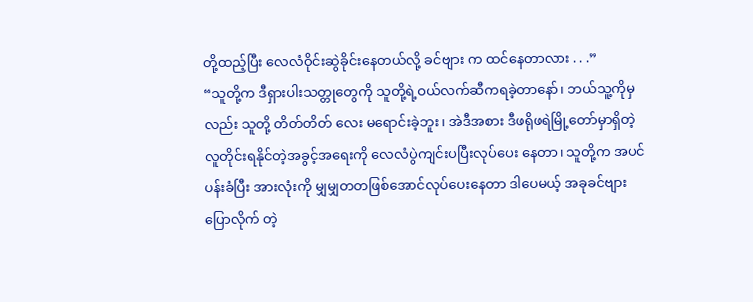တို့ထည့်ပြီး လေလံဝိုင်းဆွဲခိုင်းနေတယ်လို့ ခင်ဗျား က ထင်နေတာလား . . .”
“သူတို့က ဒီရှားပါးသတ္တုတွေကို သူတို့ရဲ့ဝယ်လက်ဆီကရခဲ့တာနော်၊ ဘယ်သူ့ကိုမှလည်း သူတို့ တိတ်တိတ် လေး မရောင်းခဲ့ဘူး၊ အဲဒီအစား ဒီဖရိုဖရဲမြို့တော်မှာရှိတဲ့ လူတိုင်းရနိုင်တဲ့အခွင့်အရေးကို လေလံပွဲကျင်းပပြီးလုပ်ပေး နေတာ၊ သူတို့က အပင်ပန်းခံပြီး အားလုံးကို မျှမျှတတဖြစ်အောင်လုပ်ပေးနေတာ ဒါပေမယ့် အခုခင်ဗျားပြောလိုက် တဲ့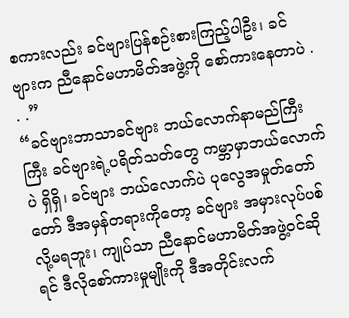စကားလည်း ခင်ဗျားပြန်စဉ်းစားကြည့်ပါဦး၊ ခင်ဗျားက ညီနောင်မဟာမိတ်အဖွဲ့ကို စော်ကားနေတာပဲ . . .”
“ခင်ဗျားဘာသာခင်ဗျား ဘယ်လောက်နာမည်ကြီးကြီး ခင်ဗျားရဲ့ပရိတ်သတ်တွေ ကမ္ဘာမှာဘယ်လောက်ပဲ ရှိရှိ၊ ခင်ဗျား ဘယ်လောက်ပဲ ပုလွေအမှုတ်တော်တော် ဒီအမှန်တရားကိုတော့ ခင်ဗျား အမှားလုပ်ပစ်လို့မရဘူး၊ ကျုပ်သာ ညီနောင်မဟာမိတ်အဖွဲ့ဝင်ဆိုရင် ဒီလိုစော်ကားမှုမျိုးကို ဒီအတိုင်းလက်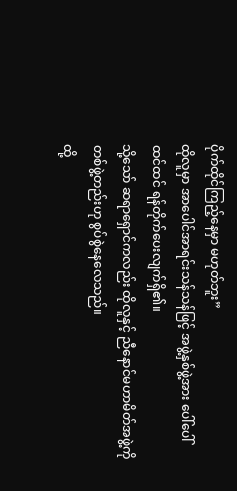ပိုက်ထိုင်ကြည့်နေမှာ မဟုတ်ဘူး”
ထိုလူမှာ အာပေါင်အာရင်းသန်သန်ဖြင့် အဖွဲ့နှစ်ဖွဲ့အား ပေါ်ပေါ်ထင်ထင် ရန်တိုက်ပေးလျက်ရှိ၏။
သို့သော် ဆရာရှောင်ကလည်း ထိုလူနှင့် ညီနောင်မဟာမိတ်အဖွဲ့ကို တစ်ဖွဲ့တည်းဟု စွပ်စွဲနေလေသည်။
ထို့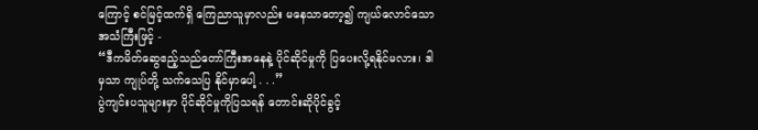ကြောင့် စင်မြင့်ထက်ရှိ ကြေညာသူမှာလည်း မနေသာတော့၍ ကျယ်လောင်သော အသံကြီးဖြင့် -
“ဒီကမိတ်ဆွေဧည့်သည်တော်ကြီးအနေနဲ့ ပိုင်ဆိုင်မှုကို ပြပေးလို့ရနိုင်မလား၊ ဒါမှသာ ကျုပ်တို့ သက်သေပြ နိုင်မှာပေါ့ . . .”
ပွဲကျင်းပသူများမှာ ပိုင်ဆိုင်မှုကိုပြသရန် တောင်းဆိုပိုင်ခွင့်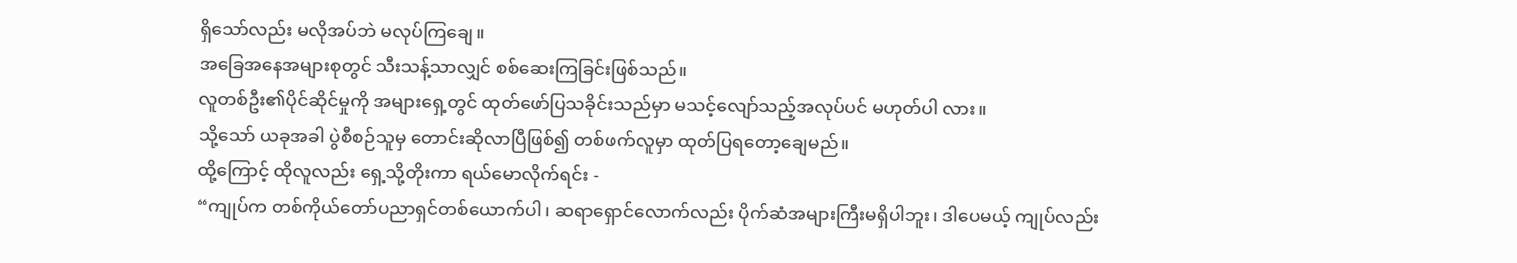ရှိသော်လည်း မလိုအပ်ဘဲ မလုပ်ကြချေ။
အခြေအနေအများစုတွင် သီးသန့်သာလျှင် စစ်ဆေးကြခြင်းဖြစ်သည်။
လူတစ်ဦး၏ပိုင်ဆိုင်မှုကို အများရှေ့တွင် ထုတ်ဖော်ပြသခိုင်းသည်မှာ မသင့်လျော်သည့်အလုပ်ပင် မဟုတ်ပါ လား။
သို့သော် ယခုအခါ ပွဲစီစဉ်သူမှ တောင်းဆိုလာပြီဖြစ်၍ တစ်ဖက်လူမှာ ထုတ်ပြရတော့ချေမည်။
ထို့ကြောင့် ထိုလူလည်း ရှေ့သို့တိုးကာ ရယ်မောလိုက်ရင်း -
“ကျုပ်က တစ်ကိုယ်တော်ပညာရှင်တစ်ယောက်ပါ၊ ဆရာရှောင်လောက်လည်း ပိုက်ဆံအများကြီးမရှိပါဘူး၊ ဒါပေမယ့် ကျုပ်လည်း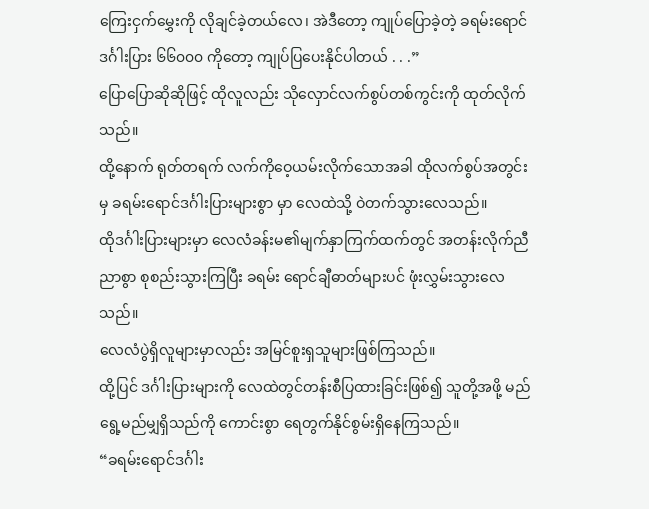ကြေးငှက်မွှေးကို လိုချင်ခဲ့တယ်လေ၊ အဲဒီတော့ ကျုပ်ပြောခဲ့တဲ့ ခရမ်းရောင်ဒင်္ဂါးပြား ၆၆၀၀၀ ကိုတော့ ကျုပ်ပြပေးနိုင်ပါတယ် . . .”
ပြောပြောဆိုဆိုဖြင့် ထိုလူလည်း သိုလှောင်လက်စွပ်တစ်ကွင်းကို ထုတ်လိုက်သည်။
ထို့နောက် ရုတ်တရက် လက်ကိုဝေ့ယမ်းလိုက်သောအခါ ထိုလက်စွပ်အတွင်းမှ ခရမ်းရောင်ဒင်္ဂါးပြားများစွာ မှာ လေထဲသို့ ဝဲတက်သွားလေသည်။
ထိုဒင်္ဂါးပြားများမှာ လေလံခန်းမ၏မျက်နှာကြက်ထက်တွင် အတန်းလိုက်ညီညာစွာ စုစည်းသွားကြပြီး ခရမ်း ရောင်ချီဓာတ်များပင် ဖုံးလွှမ်းသွားလေသည်။
လေလံပွဲရှိလူများမှာလည်း အမြင်စူးရှသူများဖြစ်ကြသည်။
ထို့ပြင် ဒင်္ဂါးပြားများကို လေထဲတွင်တန်းစီပြထားခြင်းဖြစ်၍ သူတို့အဖို့ မည်ရွေ့မည်မျှရှိသည်ကို ကောင်းစွာ ရေတွက်နိုင်စွမ်းရှိနေကြသည်။
“ခရမ်းရောင်ဒင်္ဂါး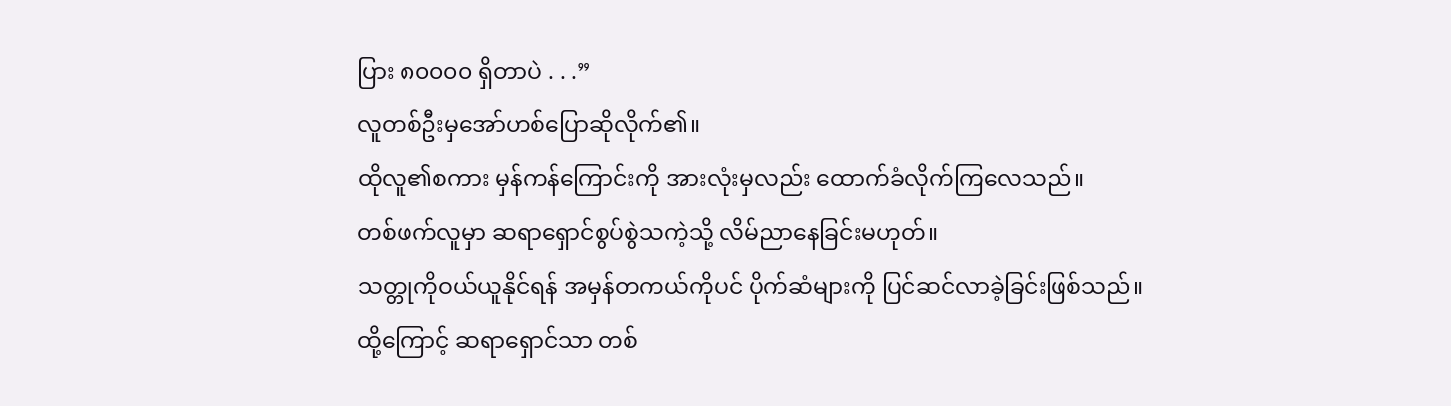ပြား ၈၀၀၀၀ ရှိတာပဲ . . .”
လူတစ်ဦးမှအော်ဟစ်ပြောဆိုလိုက်၏။
ထိုလူ၏စကား မှန်ကန်ကြောင်းကို အားလုံးမှလည်း ထောက်ခံလိုက်ကြလေသည်။
တစ်ဖက်လူမှာ ဆရာရှောင်စွပ်စွဲသကဲ့သို့ လိမ်ညာနေခြင်းမဟုတ်။
သတ္တုကိုဝယ်ယူနိုင်ရန် အမှန်တကယ်ကိုပင် ပိုက်ဆံများကို ပြင်ဆင်လာခဲ့ခြင်းဖြစ်သည်။
ထို့ကြောင့် ဆရာရှောင်သာ တစ်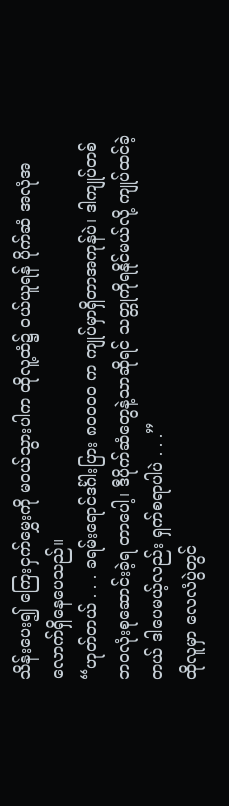သိန်းပေး၍ ကြေးငှက်မွှေးကို မဝယ်သွားပါက ထိုလူ့ထံ၌ ဝယ်ယူရန် ပိုက်ဆံ အလုံအလောက်ရှိနေပေသည်။
“ဟုတ်တယ် . . . ခရမ်းရောင်ဒင်္ဂါးပြား ၈၀၀၀၀ က ကျုပ်မှာရှိတာအကုန်ပဲ၊ ဒါကျုပ်တစ်ဘဝလုံးစုဆောင်းခဲ့ရ တာပေါ့၊ ဒီပိုက်ဆံတွေနဲ့သာဆိုရင် သတ္တုကိုရနိုင်မယ်လို့ ကျုပ်ထင်ခဲ့တယ် ဒါပေမယ့်လည်း ရှက်စရာပါပဲ . . .”
ထိုလူမှာ လေလံပွဲတွင်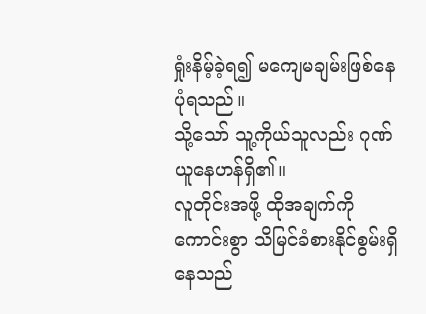ရှုံးနိမ့်ခဲ့ရ၍ မကျေမချမ်းဖြစ်နေပုံရသည်။
သို့သော် သူ့ကိုယ်သူလည်း ဂုဏ်ယူနေဟန်ရှိ၏။
လူတိုင်းအဖို့ ထိုအချက်ကို ကောင်းစွာ သိမြင်ခံစားနိုင်စွမ်းရှိနေသည်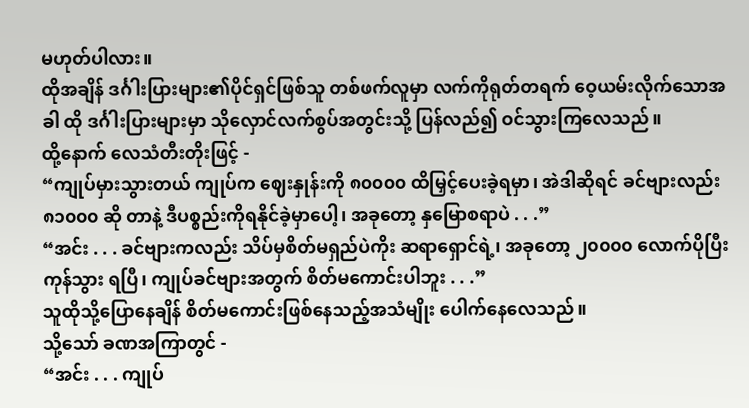မဟုတ်ပါလား။
ထိုအချိန် ဒင်္ဂါးပြားများ၏ပိုင်ရှင်ဖြစ်သူ တစ်ဖက်လူမှာ လက်ကိုရုတ်တရက် ဝေ့ယမ်းလိုက်သောအခါ ထို ဒင်္ဂါးပြားများမှာ သိုလှောင်လက်စွပ်အတွင်းသို့ ပြန်လည်၍ ဝင်သွားကြလေသည်။
ထို့နောက် လေသံတီးတိုးဖြင့် -
“ကျုပ်မှားသွားတယ် ကျုပ်က ဈေးနှုန်းကို ၈၀၀၀၀ ထိမြှင့်ပေးခဲ့ရမှာ၊ အဲဒါဆိုရင် ခင်ဗျားလည်း ၈၁၀၀၀ ဆို တာနဲ့ ဒီပစ္စည်းကိုရနိုင်ခဲ့မှာပေါ့၊ အခုတော့ နှမြောစရာပဲ . . .”
“အင်း . . . ခင်ဗျားကလည်း သိပ်မှစိတ်မရှည်ပဲကိုး ဆရာရှောင်ရဲ့၊ အခုတော့ ၂၀၀၀၀ လောက်ပိုပြီးကုန်သွား ရပြီ၊ ကျုပ်ခင်ဗျားအတွက် စိတ်မကောင်းပါဘူး . . .”
သူထိုသို့ပြောနေချိန် စိတ်မကောင်းဖြစ်နေသည့်အသံမျိုး ပေါက်နေလေသည်။
သို့သော် ခဏအကြာတွင် -
“အင်း . . . ကျုပ်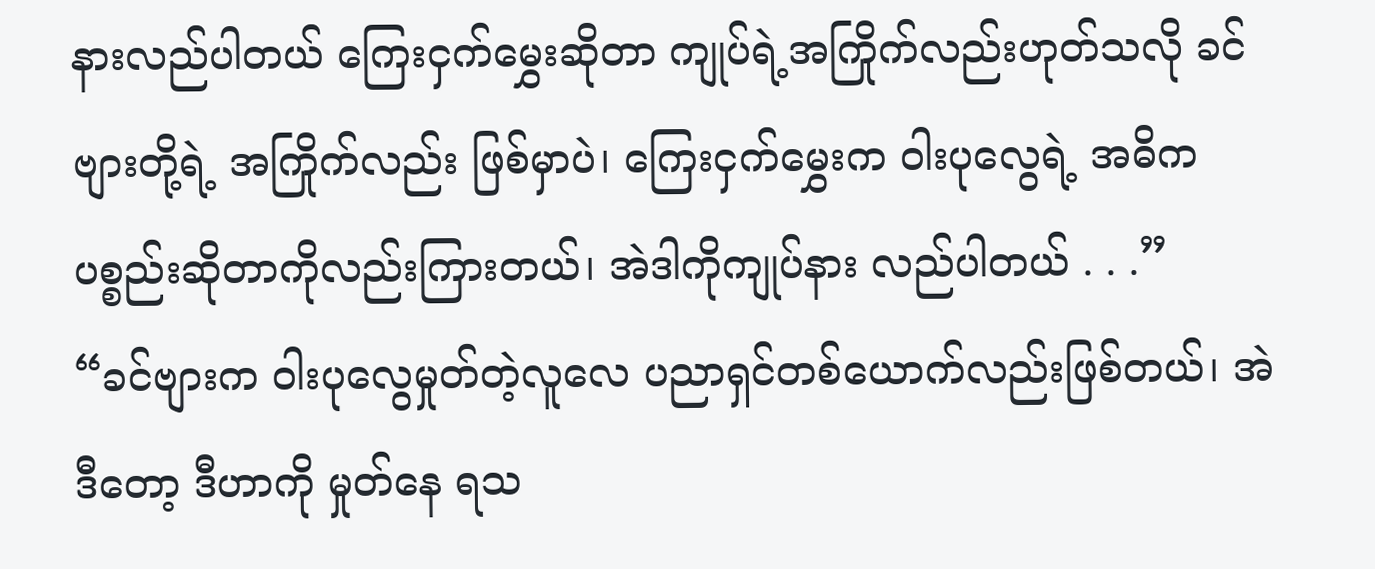နားလည်ပါတယ် ကြေးငှက်မွှေးဆိုတာ ကျုပ်ရဲ့အကြိုက်လည်းဟုတ်သလို ခင်ဗျားတို့ရဲ့ အကြိုက်လည်း ဖြစ်မှာပဲ၊ ကြေးငှက်မွှေးက ဝါးပုလွေရဲ့ အဓိကပစ္စည်းဆိုတာကိုလည်းကြားတယ်၊ အဲဒါကိုကျုပ်နား လည်ပါတယ် . . .”
“ခင်ဗျားက ဝါးပုလွေမှုတ်တဲ့လူလေ ပညာရှင်တစ်ယောက်လည်းဖြစ်တယ်၊ အဲဒီတော့ ဒီဟာကို မှုတ်နေ ရသ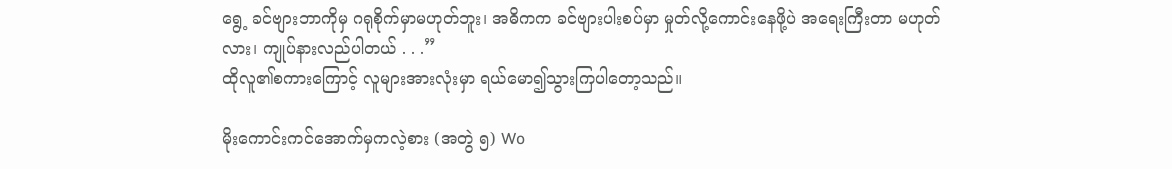ရွေ့ ခင်ဗျားဘာကိုမှ ဂရုစိုက်မှာမဟုတ်ဘူး၊ အဓိကက ခင်ဗျားပါးစပ်မှာ မှုတ်လို့ကောင်းနေဖို့ပဲ အရေးကြီးတာ မဟုတ်လား၊ ကျုပ်နားလည်ပါတယ် . . .”
ထိုလူ၏စကားကြောင့် လူများအားလုံးမှာ ရယ်မော၍သွားကြပါတော့သည်။

မိုးကောင်းကင်အောက်မှကလဲ့စား (အတွဲ ၅) Wo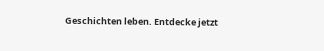Geschichten leben. Entdecke jetzt